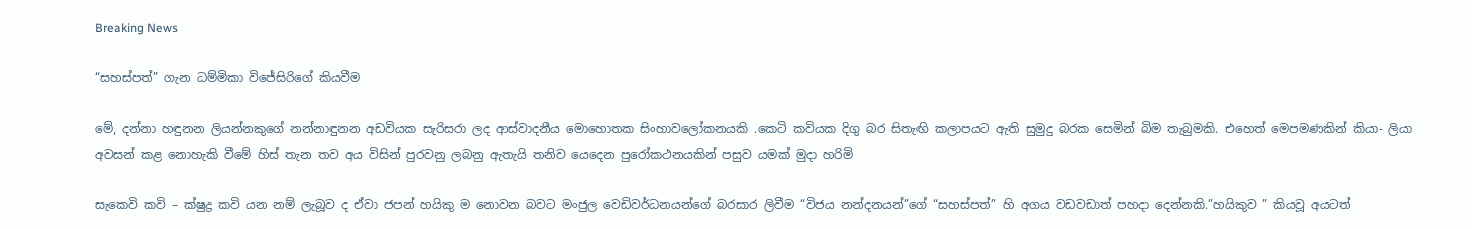Breaking News

“සහස්පත්” ගැන ධම්මිකා විජේසිරිගේ කියවීම

මේ, දන්නා හඳුනන ලියන්නකුගේ නන්නාඳුනන අඩවියක සැරිසරා ලද ආස්වාදනීය මොහොතක සිංහාවලෝකනයකි .කෙටි කවියක දිගු බර සිතැඟි කලාපයට ඇති සුමුදු බරක සෙමින් බිම තැබුමකි. එහෙත් මෙපමණකින් කියා- ලියා අවසන් කළ නොහැකි වීමේ හිස් තැන තව අය විසින් පුරවනු ලබනු ඇතැයි තනිව යෙදෙන පුරෝකථනයකින් පසුව යමක් මුදා හරිමි

සැකෙවි කවි – ක්ෂුද්‍ර කවි යන නම් ලැබූව ද ඒවා ජපන් හයිකු ම නොවන බවට මංජුල වෙඩිවර්ධනයන්ගේ බරසාර ලිවීම “විජය නන්දනයන්”ගේ “සහස්පත්” හි අගය වඩවඩාත් පහදා දෙන්නකි.”හයිකුව ” කියවූ අයටත්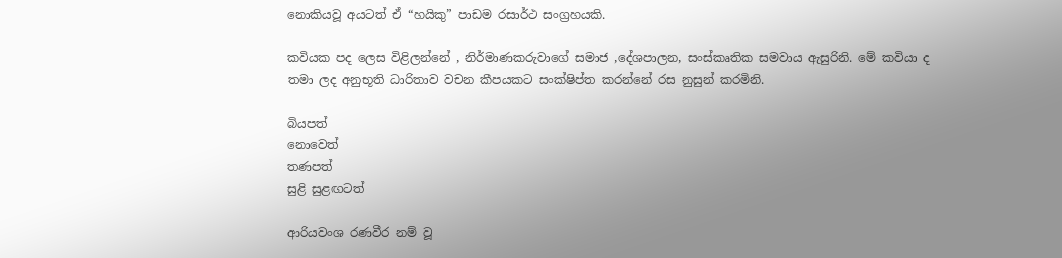නොකියවූ අයටත් ඒ “හයිකු” පාඩම රසාර්ථ සංග්‍රහයකි.

කවියක පද ලෙස විළිලන්නේ , නිර්මාණකරුවාගේ සමාජ ,දේශපාලන, සංස්කෘතික සමවාය ඇසුරිනි. මේ කවියා ද තමා ලද අනුභූති ධාරිතාව වචන කීපයකට සංක්ෂිප්ත කරන්නේ රස නුසුන් කරමිනි.

බියපත්
නොවෙත්
තණපත්
සුළි සුළඟටත්

ආරියවංශ රණවීර නම් වූ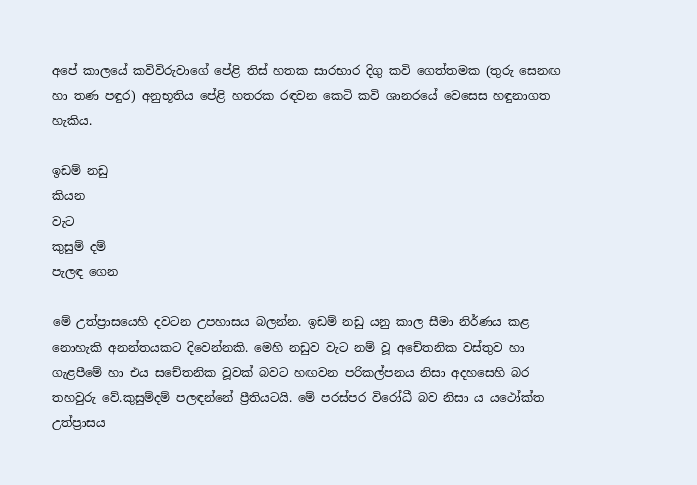අපේ කාලයේ කවිවිරුවාගේ පේළි තිස් හතක සාරභාර දිගු කවි ගෙත්තමක (තුරු සෙනඟ හා තණ පඳුර) අනුභූතිය පේළි හතරක රඳවන කෙටි කවි ශානරයේ වෙසෙස හඳුනාගත හැකිය.

ඉඩම් නඩු
කියන
වැට
කුසුම් දම්
පැලඳ ගෙන

මේ උත්ප්‍රාසයෙහි දවටන උපහාසය බලන්න. ඉඩම් නඩු යනු කාල සීමා නිර්ණය කළ නොහැකි අනන්තයකට දිවෙන්නකි. මෙහි නඩුව වැට නම් වූ අචේතනික වස්තුව හා ගැළපීමේ හා එය සචේතනික වූවක් බවට හඟවන පරිකල්පනය නිසා අදහසෙහි බර තහවුරු වේ.කුසුම්දම් පලඳන්නේ ප්‍රීතියටයි. මේ පරස්පර විරෝධී බව නිසා ය යථෝක්ත උත්ප්‍රාසය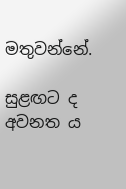මතුවන්නේ.

සුළඟට ද
අවනත ය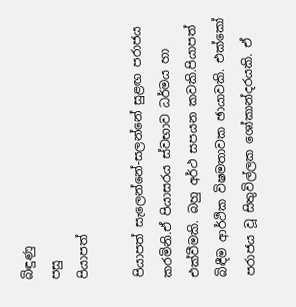බිඳුණු
පසු
පියාපත්

පියාපත් සැලෙන්නේ-සලන්නේ සුළඟ පරාජය කරමිනි.ඒ පියාසරය ස්වභාව ධර්මය හා එක්වීමකි. බහු අර්ථ සපයන කවකි.පියාපත් බිඳීම ආර්ථික විෂමතාවක ඡායාවකි. එක්කෝ පරාජය වූ සිතුවිල්ලක ශෝකාන්දරයකි. ඒ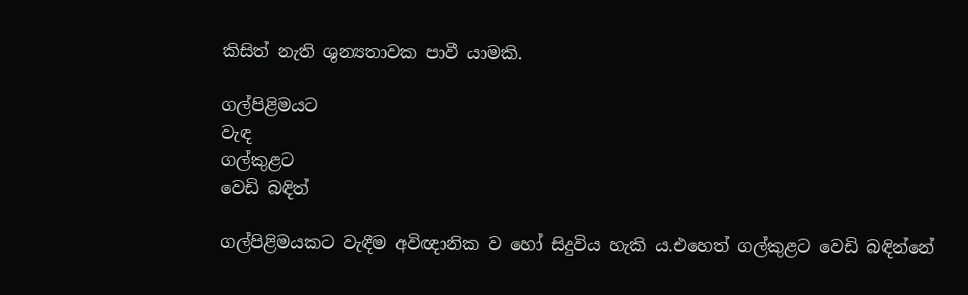කිසිත් නැති ශුන්‍යතාවක පාවී යාමකි.

ගල්පිළිමයට
වැඳ
ගල්කුළට
වෙඩි බඳිත්

ගල්පිළිමයකට වැඳීම අවිඥානික ව හෝ සිදුවිය හැකි ය.එහෙත් ගල්කුළට වෙඩි බඳින්නේ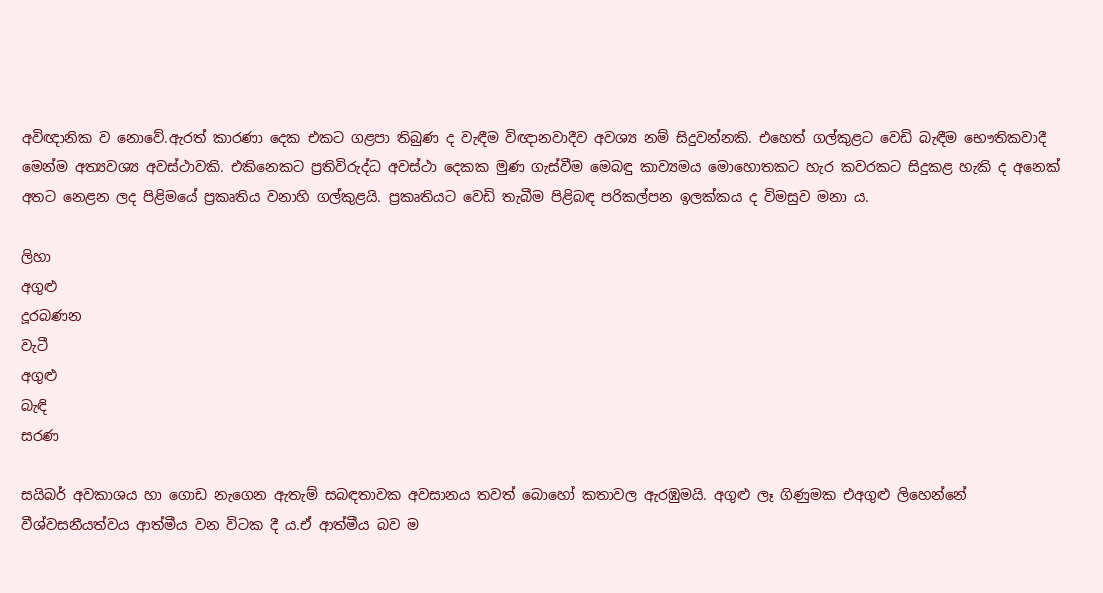අවිඥානික ව නොවේ.ඇරත් කාරණා දෙක එකට ගළපා තිබුණ ද වැඳීම විඥානවාදීව අවශ්‍ය නම් සිදුවන්නකි. එහෙත් ගල්කුළට වෙඩි බැඳීම භෞතිකවාදී මෙන්ම අත්‍යවශ්‍ය අවස්ථාවකි. එකිනෙකට ප්‍රතිවිරුද්ධ අවස්ථා දෙකක මුණ ගැස්වීම මෙබඳු කාව්‍යමය මොහොතකට හැර කවරකට සිදුකළ හැකි ද අනෙක් අතට නෙළන ලද පිළිමයේ ප්‍රකෘතිය වනාහි ගල්කුළයි. ප්‍රකෘතියට වෙඩි තැබීම පිළිබඳ පරිකල්පන ඉලක්කය ද විමසුව මනා ය.

ලිහා
අගුළු
දූරබණන
වැටී
අගුළු
බැඳි
සරණ

සයිබර් අවකාශය හා ගොඩ නැගෙන ඇතැම් සබඳතාවක අවසානය තවත් බොහෝ කතාවල ඇරඹුමයි. අගුළු ලෑ ගිණුමක එඅගුළු ලිහෙන්නේ වීශ්වසනීයත්වය ආත්මීය වන විටක දී ය.ඒ ආත්මීය බව ම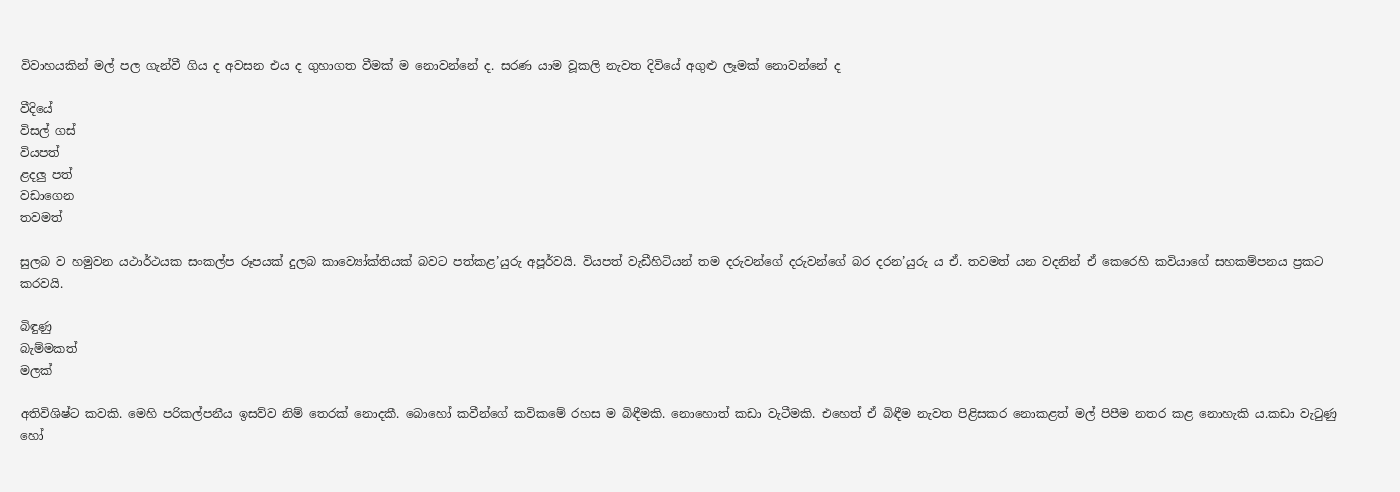විවාහයකින් මල් පල ගැන්වී ගිය ද අවසන එය ද ගුහාගත වීමක් ම නොවන්නේ ද. සරණ යාම වූකලි නැවත දිවියේ අගුළු ලෑමක් නොවන්නේ ද

වීදියේ
විසල් ගස්
වියපත්
ළදලු පත්
වඩාගෙන
තවමත්

සුලබ ව හමුවන යථාර්ථයක සංකල්ප රූපයක් දුලබ කාව්‍යෝක්තියක් බවට පත්කළ’යුරු අපූර්වයි. වියපත් වැඩීහිටියන් තම දරුවන්ගේ දරුවන්ගේ බර දරන’යුරු ය ඒ. තවමත් යන වදනින් ඒ කෙරෙහි කවියාගේ සහකම්පනය ප්‍රකට කරවයි.

බිඳුණු
බැම්මකත්
මලක්

අතිවිශිෂ්ට කවකි. මෙහි පරිකල්පනීය ඉසව්ව නිම් තෙරක් නොදකී. බොහෝ කවීන්ගේ කවිකමේ රහස ම බිඳීමකි. නොහොත් කඩා වැටීමකි. එහෙත් ඒ බිඳීම නැවත පිළිසකර නොකළත් මල් පිපීම නතර කළ නොහැකි ය.කඩා වැටුණු හෝ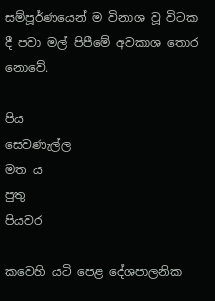සම්පූර්ණයෙන් ම විනාශ වූ විටක දී පවා මල් පිපීමේ අවකාශ තොර නොවේ.

පිය
සෙවණැල්ල
මත ය
පුතු
පියවර

කවෙහි යටි පෙළ දේශපාලනික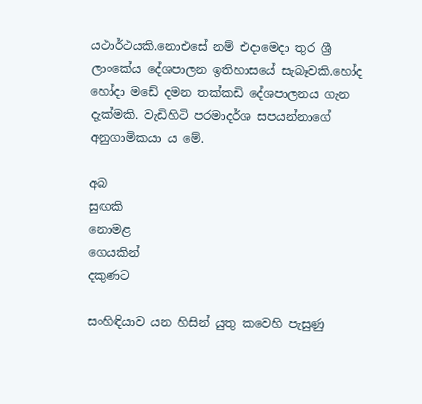යථාර්ථයකි.නොඑසේ නම් එදාමෙදා තුර ශ්‍රී ලාංකේය දේශපාලන ඉතිහාසයේ සැබෑවකි.හෝද හෝදා මඩේ දමන තක්කඩි දේශපාලනය ගැන දැක්මකි. වැඩිහිටි පරමාදර්ශ සපයන්නාගේ අනුගාමිකයා ය මේ.

අබ
සුඟකි
නොමළ
ගෙයකින්
දකුණට

සංහිඳියාව යන හිසින් යුතු කවෙහි පැසුණු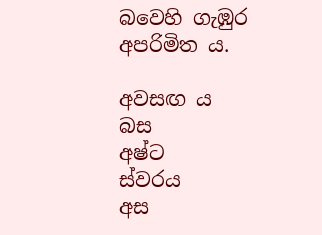බවෙහි ගැඹුර අපරිමිත ය.

අවසඟ ය
බස
අෂ්ට
ස්වරය
අස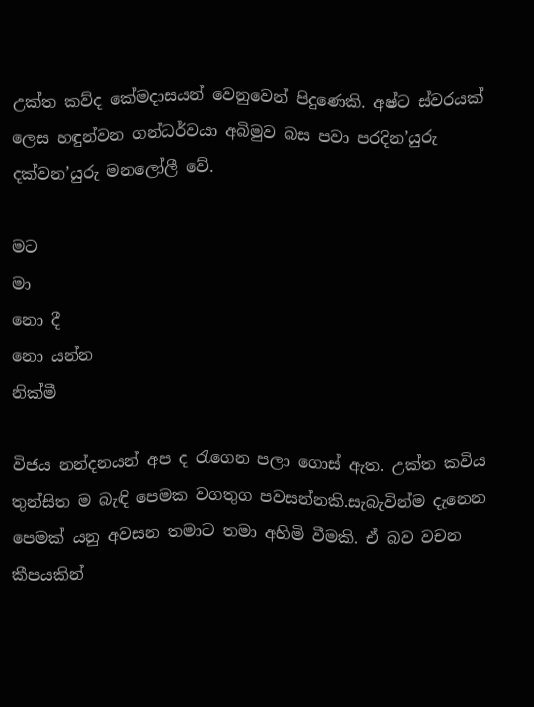උක්ත කව්ද කේමදාසයන් වෙනුවෙන් පිදුණෙකි. අෂ්ට ස්වරයක් ලෙස හඳුන්වන ගන්ධර්වයා අබිමුව බස පවා පරදින’යුරු දක්වන’යුරු මනලෝලී වේ.

මට
මා
නො දී
නො යන්න
නික්මී

විජය නන්දනයන් අප ද රැගෙන පලා ගොස් ඇත. උක්ත කවිය තුන්සිත ම බැඳි පෙමක වගතුග පවසන්නකි.සැබැවින්ම දැනෙන පෙමක් යනු අවසන තමාට තමා අහිමි වීමකි. ඒ බව වචන කීපයකින්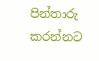පින්තාරු කරන්නට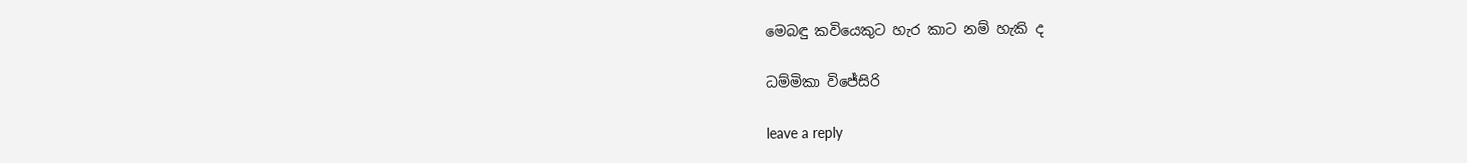මෙබඳු කවියෙකුට හැර කාට නම් හැකි ද

ධම්මිකා විජේසිරි

leave a reply